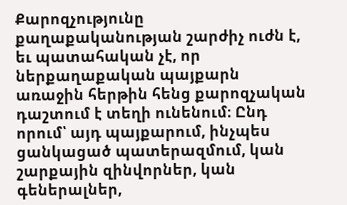Քարոզչությունը քաղաքականության շարժիչ ուժն է, եւ պատահական չէ, որ ներքաղաքական պայքարն առաջին հերթին հենց քարոզչական դաշտում է տեղի ունենում։ Ընդ որում՝ այդ պայքարում, ինչպես ցանկացած պատերազմում, կան շարքային զինվորներ, կան գեներալներ,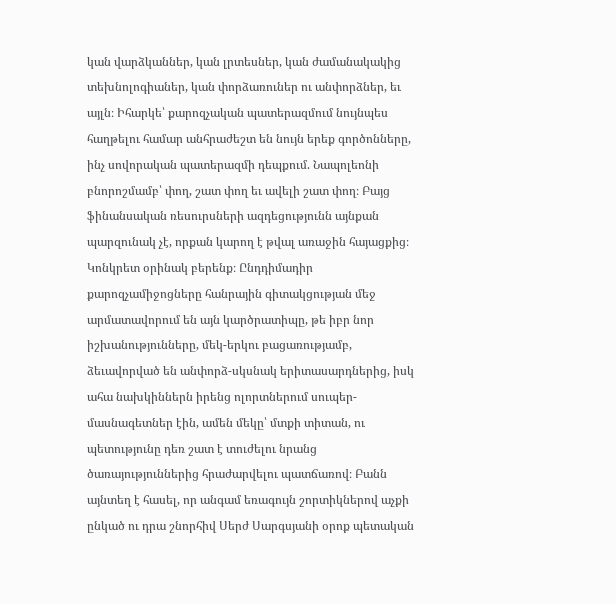կան վարձկաններ, կան լրտեսներ, կան ժամանակակից տեխնոլոգիաներ, կան փորձառուներ ու անփորձներ, եւ այլն։ Իհարկե՝ քարոզչական պատերազմում նույնպես հաղթելու համար անհրաժեշտ են նույն երեք գործոնները, ինչ սովորական պատերազմի դեպքում. Նապոլեոնի բնորոշմամբ՝ փող, շատ փող եւ ավելի շատ փող։ Բայց ֆինանսական ռեսուրսների ազդեցությունն այնքան պարզունակ չէ, որքան կարող է թվալ առաջին հայացքից։
Կոնկրետ օրինակ բերենք։ Ընդդիմադիր քարոզչամիջոցները հանրային գիտակցության մեջ արմատավորում են այն կարծրատիպը, թե իբր նոր իշխանությունները, մեկ-երկու բացառությամբ, ձեւավորված են անփորձ-սկսնակ երիտասարդներից, իսկ ահա նախկիններն իրենց ոլորտներում սուպեր-մասնագետներ էին, ամեն մեկը՝ մտքի տիտան, ու պետությունը դեռ շատ է տուժելու նրանց ծառայություններից հրաժարվելու պատճառով։ Բանն այնտեղ է հասել, որ անգամ եռագույն շորտիկներով աչքի ընկած ու դրա շնորհիվ Սերժ Սարգսյանի օրոք պետական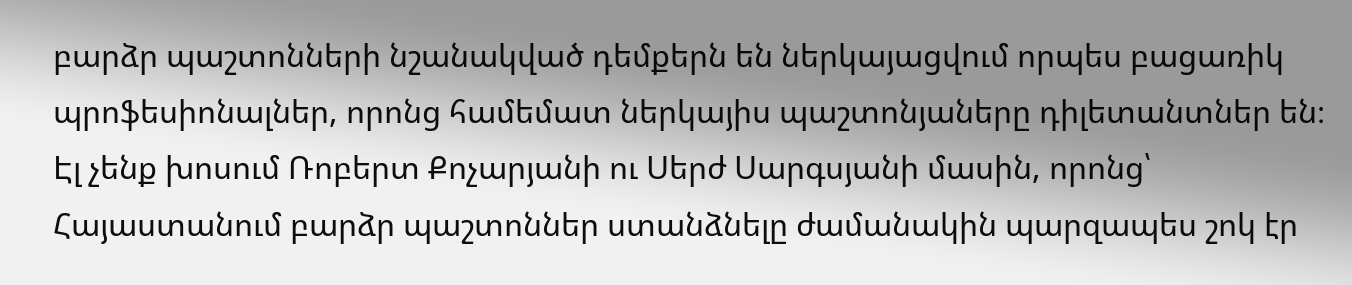բարձր պաշտոնների նշանակված դեմքերն են ներկայացվում որպես բացառիկ պրոֆեսիոնալներ, որոնց համեմատ ներկայիս պաշտոնյաները դիլետանտներ են։ Էլ չենք խոսում Ռոբերտ Քոչարյանի ու Սերժ Սարգսյանի մասին, որոնց՝ Հայաստանում բարձր պաշտոններ ստանձնելը ժամանակին պարզապես շոկ էր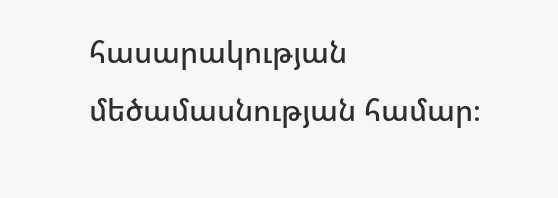հասարակության մեծամասնության համար։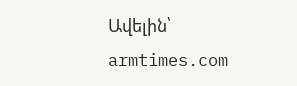Ավելին՝ armtimes.com